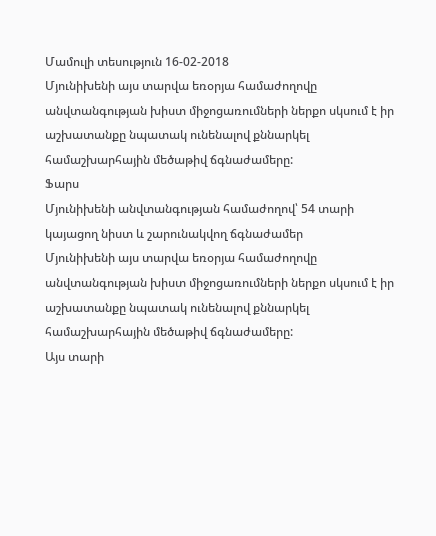Մամուլի տեսություն 16-02-2018
Մյունիխենի այս տարվա եռօրյա համաժողովը անվտանգության խիստ միջոցառումների ներքո սկսում է իր աշխատանքը նպատակ ունենալով քննարկել համաշխարհային մեծաթիվ ճգնաժամերը:
Ֆարս
Մյունիխենի անվտանգության համաժողով՝ 54 տարի կայացող նիստ և շարունակվող ճգնաժամեր
Մյունիխենի այս տարվա եռօրյա համաժողովը անվտանգության խիստ միջոցառումների ներքո սկսում է իր աշխատանքը նպատակ ունենալով քննարկել համաշխարհային մեծաթիվ ճգնաժամերը:
Այս տարի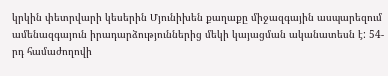կրկին փետրվարի կեսերին Մյունիխեն քաղաքը միջազգային ասպարեզում ամենազգայուն իրադարձություններից մեկի կայացման ականատեսն է: 54-րդ համաժողովի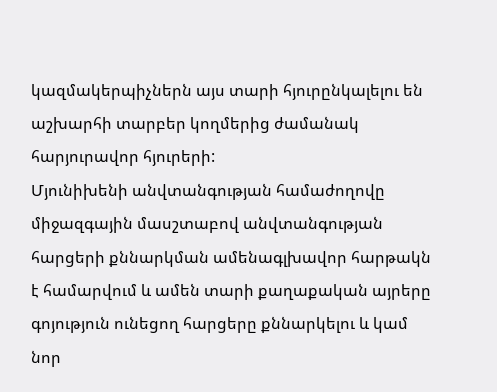կազմակերպիչներն այս տարի հյուրընկալելու են աշխարհի տարբեր կողմերից ժամանակ հարյուրավոր հյուրերի:
Մյունիխենի անվտանգության համաժողովը միջազգային մասշտաբով անվտանգության հարցերի քննարկման ամենագլխավոր հարթակն է համարվում և ամեն տարի քաղաքական այրերը գոյություն ունեցող հարցերը քննարկելու և կամ նոր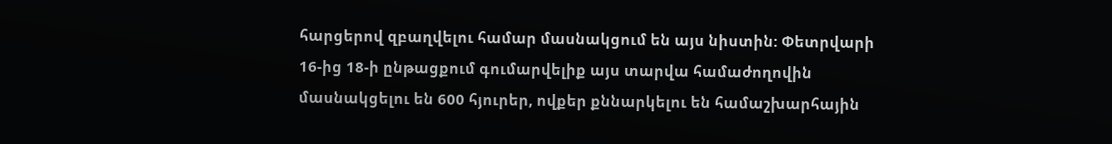հարցերով զբաղվելու համար մասնակցում են այս նիստին: Փետրվարի 16-ից 18-ի ընթացքում գումարվելիք այս տարվա համաժողովին մասնակցելու են 600 հյուրեր, ովքեր քննարկելու են համաշխարհային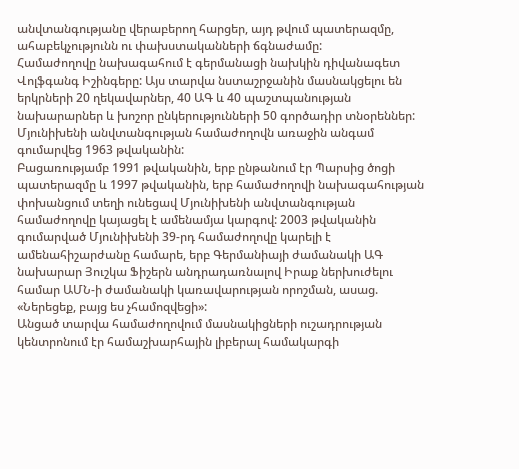անվտանգությանը վերաբերող հարցեր, այդ թվում պատերազմը, ահաբեկչությունն ու փախստականների ճգնաժամը:
Համաժողովը նախագահում է գերմանացի նախկին դիվանագետ Վոլֆգանգ Իշինգերը: Այս տարվա նստաշրջանին մասնակցելու են երկրների 20 ղեկավարներ, 40 ԱԳ և 40 պաշտպանության նախարարներ և խոշոր ընկերությունների 50 գործադիր տնօրեններ:
Մյունիխենի անվտանգության համաժողովն առաջին անգամ գումարվեց 1963 թվականին:
Բացառությամբ 1991 թվականին, երբ ընթանում էր Պարսից ծոցի պատերազմը և 1997 թվականին, երբ համաժողովի նախագահության փոխանցում տեղի ունեցավ Մյունիխենի անվտանգության համաժողովը կայացել է ամենամյա կարգով: 2003 թվականին գումարված Մյունիխենի 39-րդ համաժողովը կարելի է ամենահիշարժանը համարե, երբ Գերմանիայի ժամանակի ԱԳ նախարար Յուշկա Ֆիշերն անդրադառնալով Իրաք ներխուժելու համար ԱՄՆ-ի ժամանակի կառավարության որոշման, ասաց. «Ներեցեք, բայց ես չհամոզվեցի»:
Անցած տարվա համաժողովում մասնակիցների ուշադրության կենտրոնում էր համաշխարհային լիբերալ համակարգի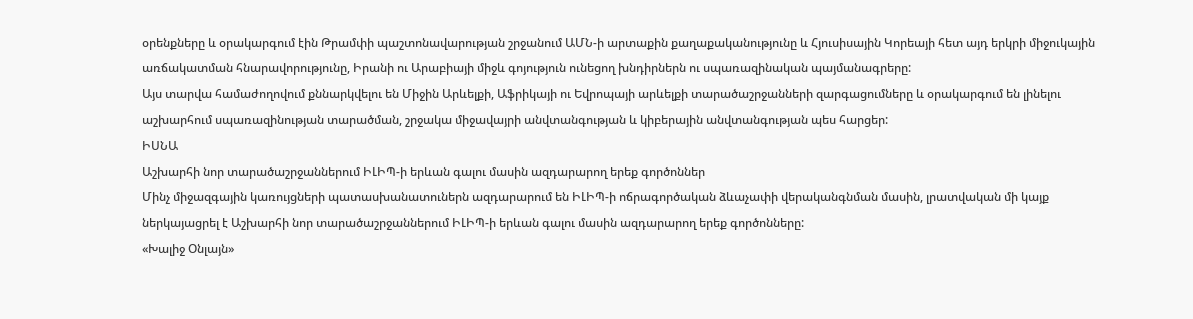օրենքները և օրակարգում էին Թրամփի պաշտոնավարության շրջանում ԱՄՆ-ի արտաքին քաղաքականությունը և Հյուսիսային Կորեայի հետ այդ երկրի միջուկային առճակատման հնարավորությունը, Իրանի ու Արաբիայի միջև գոյություն ունեցող խնդիրներն ու սպառազինական պայմանագրերը:
Այս տարվա համաժողովում քննարկվելու են Միջին Արևելքի, Աֆրիկայի ու Եվրոպայի արևելքի տարածաշրջանների զարգացումները և օրակարգում են լինելու աշխարհում սպառազինության տարածման, շրջակա միջավայրի անվտանգության և կիբերային անվտանգության պես հարցեր:
ԻՍՆԱ
Աշխարհի նոր տարածաշրջաններում ԻԼԻՊ-ի երևան գալու մասին ազդարարող երեք գործոններ
Մինչ միջազգային կառույցների պատասխանատուներն ազդարարում են ԻԼԻՊ-ի ոճրագործական ձևաչափի վերականգնման մասին, լրատվական մի կայք ներկայացրել է Աշխարհի նոր տարածաշրջաններում ԻԼԻՊ-ի երևան գալու մասին ազդարարող երեք գործոնները:
«Խալիջ Օնլայն»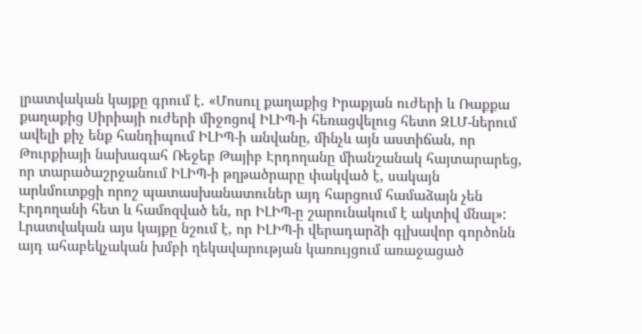լրատվական կայքը գրում է. «Մոսուլ քաղաքից Իրաքյան ուժերի և Ռաքքա քաղաքից Սիրիայի ուժերի միջոցով ԻԼԻՊ-ի հեռացվելուց հետո ԶԼՄ-ներում ավելի քիչ ենք հանդիպում ԻԼԻՊ-ի անվանը, մինչև այն աստիճան, որ Թուրքիայի նախագահ Ռեջեբ Թայիբ Էրդողանը միանշանակ հայտարարեց, որ տարածաշրջանում ԻԼԻՊ-ի թղթածրարը փակված է, սակայն արևմուտքցի որոշ պատասխանատուներ այդ հարցում համաձայն չեն Էրդողանի հետ և համոզված են, որ ԻԼԻՊ-ը շարունակում է ակտիվ մնալ»:
Լրատվական այս կայքը նշում է, որ ԻԼԻՊ-ի վերադարձի գլխավոր գործոնն այդ ահաբեկչական խմբի ղեկավարության կառույցում առաջացած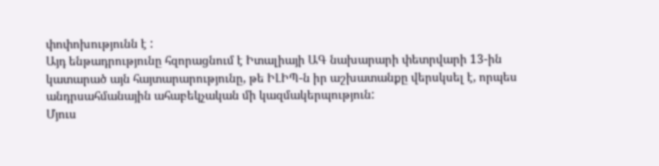փոփոխությունն է :
Այդ ենթադրությունը հզորացնում է Իտալիայի ԱԳ նախարարի փետրվարի 13-ին կատարած այն հայտարարությունը, թե ԻԼԻՊ-ն իր աշխատանքը վերսկսել է, որպես անդրսահմանային ահաբեկչական մի կազմակերպություն:
Մյուս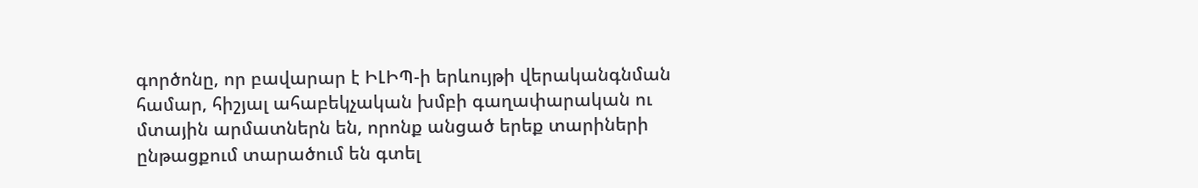գործոնը, որ բավարար է ԻԼԻՊ-ի երևույթի վերականգնման համար, հիշյալ ահաբեկչական խմբի գաղափարական ու մտային արմատներն են, որոնք անցած երեք տարիների ընթացքում տարածում են գտել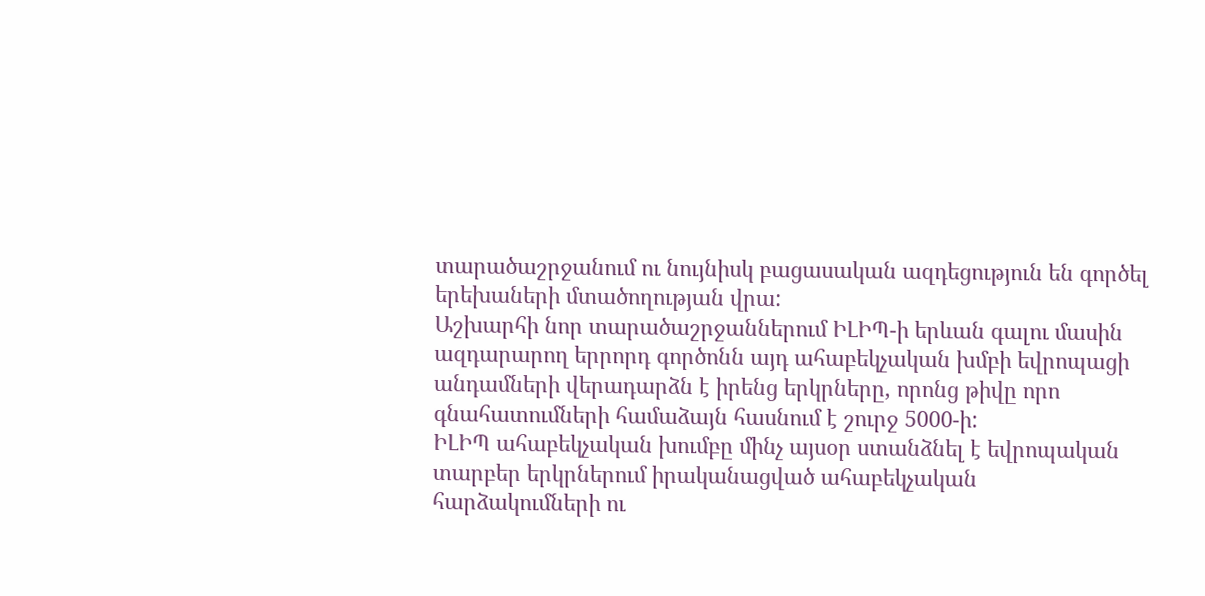տարածաշրջանում ու նույնիսկ բացասական ազդեցություն են գործել երեխաների մտածողության վրա:
Աշխարհի նոր տարածաշրջաններում ԻԼԻՊ-ի երևան գալու մասին ազդարարող երրորդ գործոնն այդ ահաբեկչական խմբի եվրոպացի անդամների վերադարձն է իրենց երկրները, որոնց թիվը որո գնահատումների համաձայն հասնում է շուրջ 5000-ի:
ԻԼԻՊ ահաբեկչական խումբը մինչ այսօր ստանձնել է եվրոպական տարբեր երկրներում իրականացված ահաբեկչական հարձակումների ու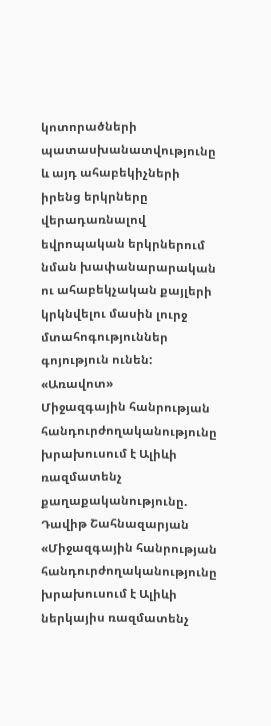կոտորածների պատասխանատվությունը և այդ ահաբեկիչների իրենց երկրները վերադառնալով եվրոպական երկրներում նման խափանարարական ու ահաբեկչական քայլերի կրկնվելու մասին լուրջ մտահոգություններ գոյություն ունեն:
«Առավոտ»
Միջազգային հանրության հանդուրժողականությունը խրախուսում է Ալիևի ռազմատենչ քաղաքականությունը. Դավիթ Շահնազարյան
«Միջազգային հանրության հանդուրժողականությունը խրախուսում է Ալիևի ներկայիս ռազմատենչ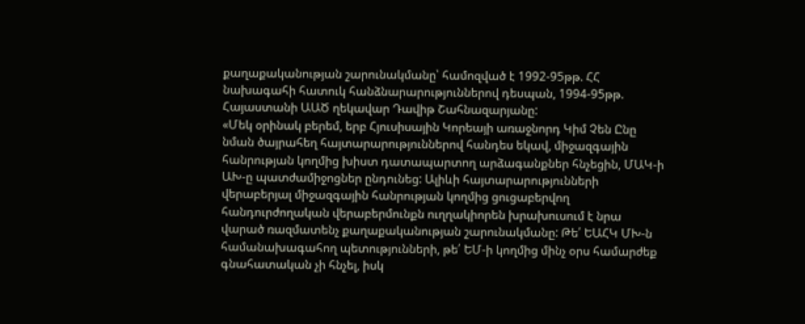քաղաքականության շարունակմանը՝ համոզված է 1992-95թթ. ՀՀ նախագահի հատուկ հանձնարարություններով դեսպան, 1994-95թթ. Հայաստանի ԱԱԾ ղեկավար Դավիթ Շահնազարյանը:
«Մեկ օրինակ բերեմ, երբ Հյուսիսային Կորեայի առաջնորդ Կիմ Չեն Ընը նման ծայրահեղ հայտարարություններով հանդես եկավ, միջազգային հանրության կողմից խիստ դատապարտող արձագանքներ հնչեցին, ՄԱԿ-ի ԱԽ-ը պատժամիջոցներ ընդունեց: Ալիևի հայտարարությունների վերաբերյալ միջազգային հանրության կողմից ցուցաբերվող հանդուրժողական վերաբերմունքն ուղղակիորեն խրախուսում է նրա վարած ռազմատենչ քաղաքականության շարունակմանը: Թե՛ ԵԱՀԿ ՄԽ-ն համանախագահող պետությունների, թե՛ ԵՄ-ի կողմից մինչ օրս համարժեք գնահատական չի հնչել, իսկ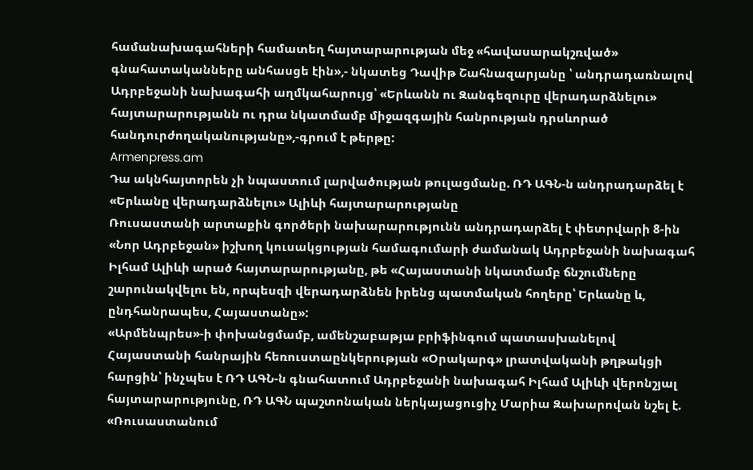համանախագահների համատեղ հայտարարության մեջ «հավասարակշռված» գնահատականները անհասցե էին»,- նկատեց Դավիթ Շահնազարյանը ՝ անդրադառնալով Ադրբեջանի նախագահի աղմկահարույց՝ «Երևանն ու Զանգեզուրը վերադարձնելու» հայտարարությանն ու դրա նկատմամբ միջազգային հանրության դրսևորած հանդուրժողականությանը»,-գրում է թերթը:
Armenpress.am
Դա ակնհայտորեն չի նպաստում լարվածության թուլացմանը. ՌԴ ԱԳՆ-ն անդրադարձել է «Երևանը վերադարձնելու» Ալիևի հայտարարությանը
Ռուսաստանի արտաքին գործերի նախարարությունն անդրադարձել է փետրվարի 8-ին «Նոր Ադրբեջան» իշխող կուսակցության համագումարի ժամանակ Ադրբեջանի նախագահ Իլհամ Ալիևի արած հայտարարությանը, թե «Հայաստանի նկատմամբ ճնշումները շարունակվելու են, որպեսզի վերադարձնեն իրենց պատմական հողերը՝ Երևանը և, ընդհանրապես, Հայաստանը»:
«Արմենպրես»-ի փոխանցմամբ, ամենշաբաթյա բրիֆինգում պատասխանելով Հայաստանի հանրային հեռուստաընկերության «Օրակարգ» լրատվականի թղթակցի հարցին՝ ինչպես է ՌԴ ԱԳՆ-ն գնահատում Ադրբեջանի նախագահ Իլհամ Ալիևի վերոնշյալ հայտարարությունը, ՌԴ ԱԳՆ պաշտոնական ներկայացուցիչ Մարիա Զախարովան նշել է. «Ռուսաստանում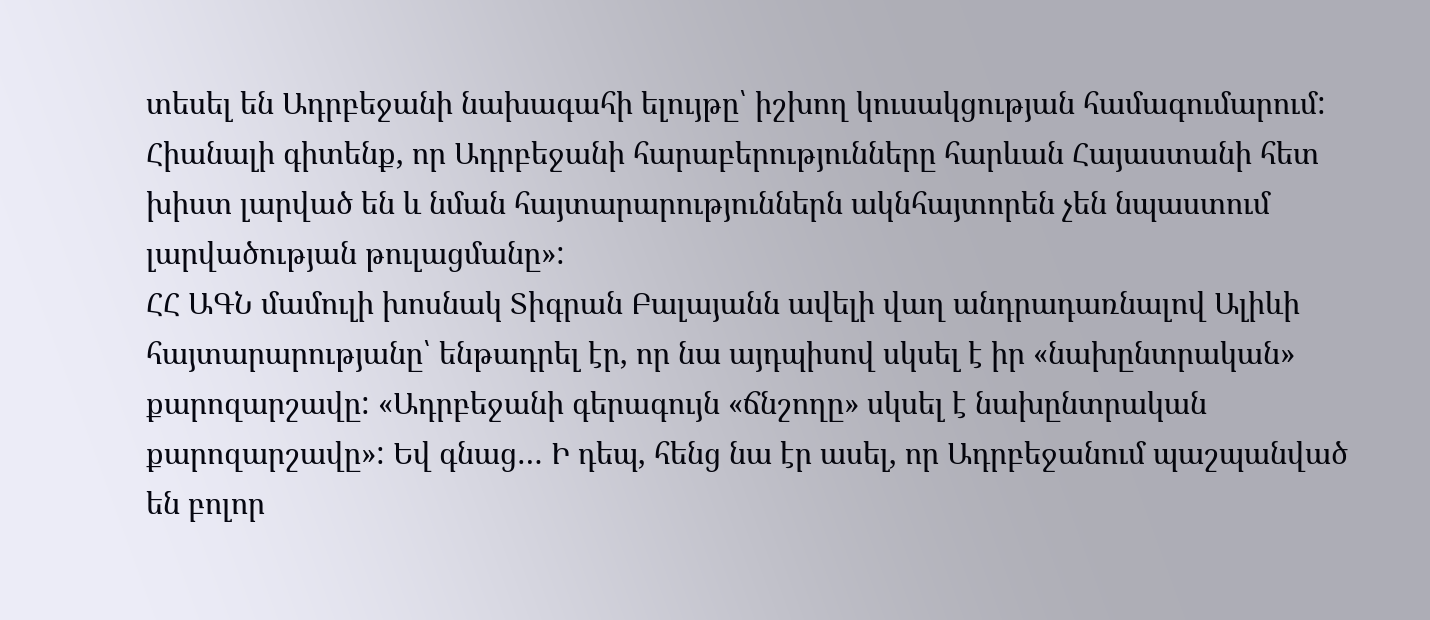տեսել են Ադրբեջանի նախագահի ելույթը՝ իշխող կուսակցության համագումարում: Հիանալի գիտենք, որ Ադրբեջանի հարաբերությունները հարևան Հայաստանի հետ խիստ լարված են և նման հայտարարություններն ակնհայտորեն չեն նպաստում լարվածության թուլացմանը»:
ՀՀ ԱԳՆ մամուլի խոսնակ Տիգրան Բալայանն ավելի վաղ անդրադառնալով Ալիևի հայտարարությանը՝ ենթադրել էր, որ նա այդպիսով սկսել է իր «նախընտրական» քարոզարշավը: «Ադրբեջանի գերագույն «ճնշողը» սկսել է նախընտրական քարոզարշավը»: Եվ գնաց… Ի դեպ, հենց նա էր ասել, որ Ադրբեջանում պաշպանված են բոլոր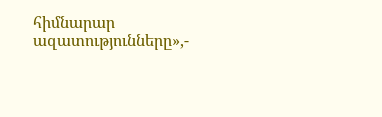հիմնարար ազատությունները»,-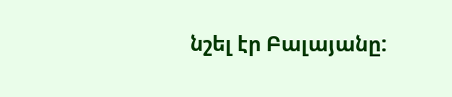նշել էր Բալայանը: